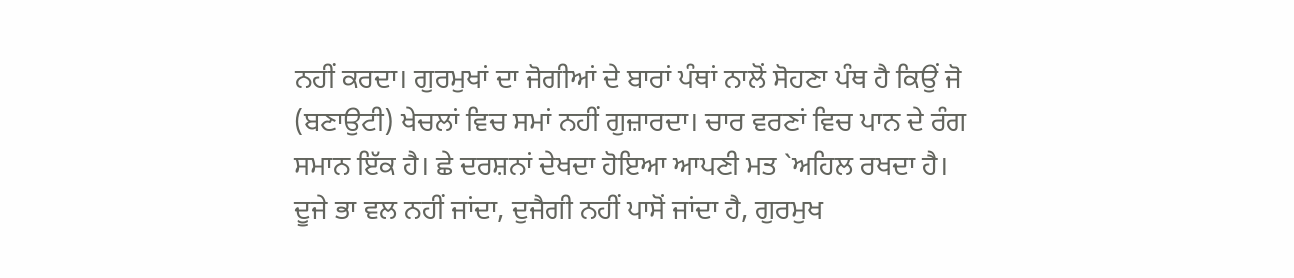ਨਹੀਂ ਕਰਦਾ। ਗੁਰਮੁਖਾਂ ਦਾ ਜੋਗੀਆਂ ਦੇ ਬਾਰਾਂ ਪੰਥਾਂ ਨਾਲੋਂ ਸੋਹਣਾ ਪੰਥ ਹੈ ਕਿਉਂ ਜੋ (ਬਣਾਉਟੀ) ਖੇਚਲਾਂ ਵਿਚ ਸਮਾਂ ਨਹੀਂ ਗੁਜ਼ਾਰਦਾ। ਚਾਰ ਵਰਣਾਂ ਵਿਚ ਪਾਨ ਦੇ ਰੰਗ ਸਮਾਨ ਇੱਕ ਹੈ। ਛੇ ਦਰਸ਼ਨਾਂ ਦੇਖਦਾ ਹੋਇਆ ਆਪਣੀ ਮਤ `ਅਹਿਲ ਰਖਦਾ ਹੈ। ਦੂਜੇ ਭਾ ਵਲ ਨਹੀਂ ਜਾਂਦਾ, ਦੁਜੈਗੀ ਨਹੀਂ ਪਾਸੋਂ ਜਾਂਦਾ ਹੈ, ਗੁਰਮੁਖ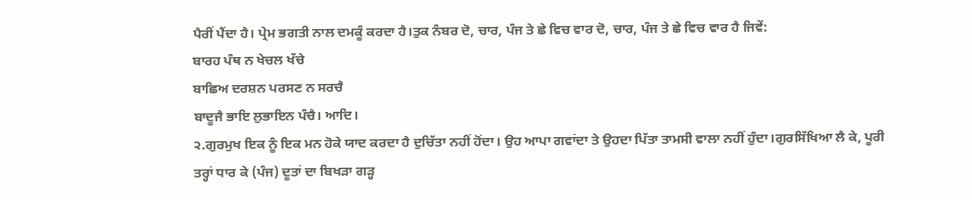ਪੈਰੀਂ ਪੈਂਦਾ ਹੈ। ਪ੍ਰੇਮ ਭਗਤੀ ਨਾਲ ਦਮਕੂੰ ਕਰਦਾ ਹੈ।ਤੁਕ ਨੰਬਰ ਦੋ, ਚਾਰ, ਪੰਜ ਤੇ ਛੇ ਵਿਚ ਵਾਰ ਦੋ, ਚਾਰ, ਪੰਜ ਤੇ ਛੇ ਵਿਚ ਵਾਰ ਹੈ ਜਿਵੇਂ:
ਬਾਰਹ ਪੰਥ ਨ ਖੇਚਲ ਖੱਚੇ
ਬਾਛਿਅ ਦਰਸ਼ਨ ਪਰਸਣ ਨ ਸਰਚੈ
ਬਾਦੂਜੈ ਭਾਇ ਲੁਭਾਇਨ ਪੰਚੈ। ਆਦਿ।
੨.ਗੁਰਮੁਖ ਇਕ ਨੂੰ ਇਕ ਮਨ ਹੋਕੇ ਯਾਦ ਕਰਦਾ ਹੈ ਦੁਚਿੱਤਾ ਨਹੀਂ ਹੋਂਦਾ। ਉਹ ਆਪਾ ਗਵਾਂਦਾ ਤੇ ਉਹਦਾ ਪਿੱਤਾ ਤਾਮਸੀ ਵਾਲਾ ਨਹੀਂ ਹੁੰਦਾ।ਗੁਰਸਿੱਖਿਆ ਲੈ ਕੇ, ਪੂਰੀ ਤਰ੍ਹਾਂ ਧਾਰ ਕੇ (ਪੰਜ) ਦੂਤਾਂ ਦਾ ਬਿਖੜਾ ਗੜ੍ਹ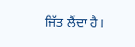ਜਿੱਤ ਲੈਂਦਾ ਹੈ।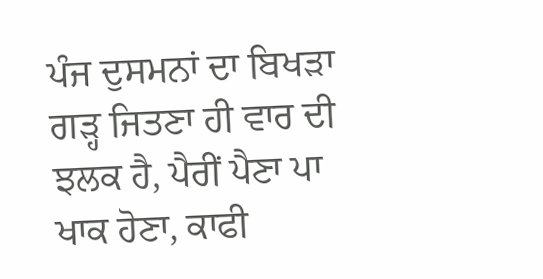ਪੰਜ ਦੁਸਮਨਾਂ ਦਾ ਬਿਖੜਾ ਗੜ੍ਹ ਜਿਤਣਾ ਹੀ ਵਾਰ ਦੀ ਝਲਕ ਹੈ, ਪੈਰੀਂ ਪੈਣਾ ਪਾ ਖਾਕ ਹੋਣਾ, ਕਾਫੀ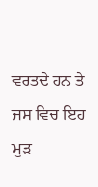ਵਰਤਦੇ ਹਨ ਤੇ ਜਸ ਵਿਚ ਇਹ ਮੁੜ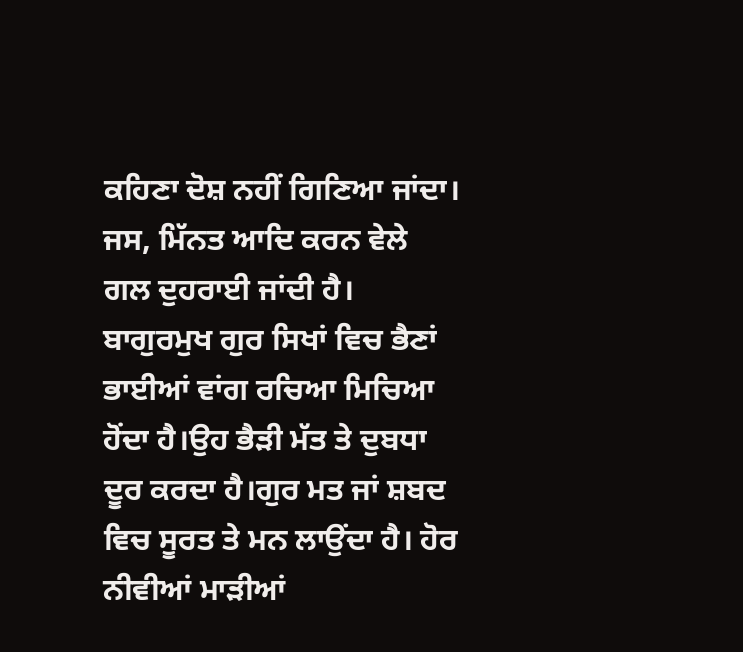ਕਹਿਣਾ ਦੋਸ਼ ਨਹੀਂ ਗਿਣਿਆ ਜਾਂਦਾ। ਜਸ, ਮਿੱਨਤ ਆਦਿ ਕਰਨ ਵੇਲੇ ਗਲ ਦੁਹਰਾਈ ਜਾਂਦੀ ਹੈ।
ਬਾਗੁਰਮੁਖ ਗੁਰ ਸਿਖਾਂ ਵਿਚ ਭੈਣਾਂ ਭਾਈਆਂ ਵਾਂਗ ਰਚਿਆ ਮਿਚਿਆ ਹੋਂਦਾ ਹੈ।ਉਹ ਭੈੜੀ ਮੱਤ ਤੇ ਦੁਬਧਾ ਦੂਰ ਕਰਦਾ ਹੈ।ਗੁਰ ਮਤ ਜਾਂ ਸ਼ਬਦ ਵਿਚ ਸੂਰਤ ਤੇ ਮਨ ਲਾਉਂਦਾ ਹੈ। ਹੋਰ ਨੀਵੀਆਂ ਮਾੜੀਆਂ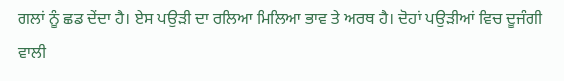ਗਲਾਂ ਨੂੰ ਛਡ ਦੇਂਦਾ ਹੈ। ਏਸ ਪਉੜੀ ਦਾ ਰਲਿਆ ਮਿਲਿਆ ਭਾਵ ਤੇ ਅਰਥ ਹੈ। ਦੋਹਾਂ ਪਉੜੀਆਂ ਵਿਚ ਦੂਜੰਗੀ ਵਾਲੀ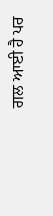ਗਲ ਆਈ ਹੈ ਪਰ